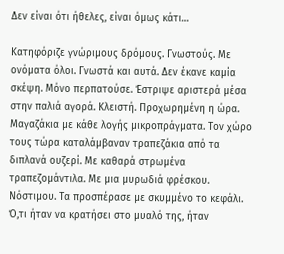Δεν είναι ότι ήθελες, είναι όμως κάτι…

Κατηφόριζε γνώριμους δρόμους. Γνωστούς. Με ονόματα όλοι. Γνωστά και αυτά. Δεν έκανε καμία σκέψη. Μόνο περπατούσε. Έστριψε αριστερά μέσα στην παλιά αγορά. Κλειστή. Προχωρημένη η ώρα. Μαγαζάκια με κάθε λογής μικροπράγματα. Τον χώρο τους τώρα καταλάμβαναν τραπεζάκια από τα διπλανά ουζερί. Με καθαρά στρωμένα τραπεζομάντιλα. Με μια μυρωδιά φρέσκου. Νόστιμου. Τα προσπέρασε με σκυμμένο το κεφάλι. Ό,τι ήταν να κρατήσει στο μυαλό της, ήταν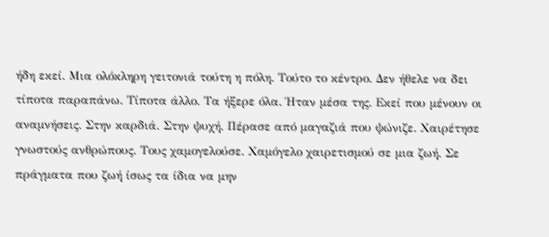ήδη εκεί. Μια ολόκληρη γειτονιά τούτη η πόλη. Τούτο το κέντρο. Δεν ήθελε να δει τίποτα παραπάνω. Τίποτα άλλο. Τα ήξερε όλα. Ήταν μέσα της. Εκεί που μένουν οι αναμνήσεις. Στην καρδιά. Στην ψυχή. Πέρασε από μαγαζιά που ψώνιζε. Χαιρέτησε γνωστούς ανθρώπους. Τους χαμογελούσε. Χαμόγελο χαιρετισμού σε μια ζωή. Σε πράγματα που ζωή ίσως τα ίδια να μην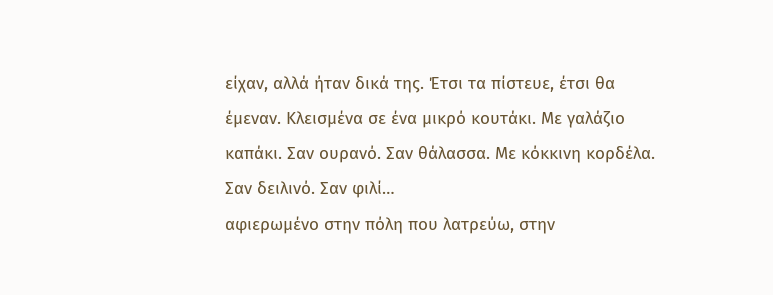είχαν, αλλά ήταν δικά της. Έτσι τα πίστευε, έτσι θα έμεναν. Κλεισμένα σε ένα μικρό κουτάκι. Με γαλάζιο καπάκι. Σαν ουρανό. Σαν θάλασσα. Με κόκκινη κορδέλα. Σαν δειλινό. Σαν φιλί…
αφιερωμένο στην πόλη που λατρεύω, στην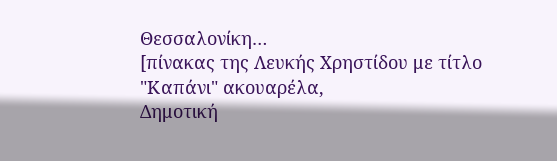Θεσσαλονίκη…
[πίνακας της Λευκής Χρηστίδου με τίτλο "Καπάνι" ακουαρέλα,
Δημοτική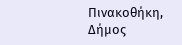Πινακοθήκη, Δήμος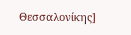Θεσσαλονίκης]